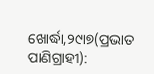ଖୋର୍ଦ୍ଧା,୨୯ା୭(ପ୍ରଭାତ ପାଣିଗ୍ରାହୀ):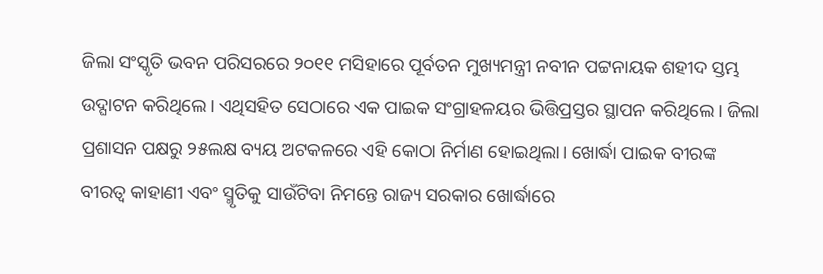ଜିଲା ସଂସ୍କୃତି ଭବନ ପରିସରରେ ୨୦୧୧ ମସିହାରେ ପୂର୍ବତନ ମୁଖ୍ୟମନ୍ତ୍ରୀ ନବୀନ ପଟ୍ଟନାୟକ ଶହୀଦ ସ୍ତମ୍ଭ ଉଦ୍ଘାଟନ କରିଥିଲେ। ଏଥିସହିତ ସେଠାରେ ଏକ ପାଇକ ସଂଗ୍ରାହଳୟର ଭିତ୍ତିପ୍ରସ୍ତର ସ୍ଥାପନ କରିଥିଲେ। ଜିଲା ପ୍ରଶାସନ ପକ୍ଷରୁ ୨୫ଲକ୍ଷ ବ୍ୟୟ ଅଟକଳରେ ଏହି କୋଠା ନିର୍ମାଣ ହୋଇଥିଲା। ଖୋର୍ଦ୍ଧା ପାଇକ ବୀରଙ୍କ ବୀରତ୍ୱ କାହାଣୀ ଏବଂ ସ୍ମୃତିକୁ ସାଉଁଟିବା ନିମନ୍ତେ ରାଜ୍ୟ ସରକାର ଖୋର୍ଦ୍ଧାରେ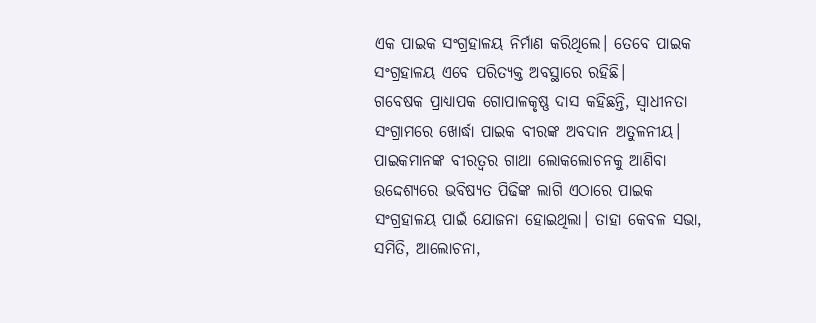ଏକ ପାଇକ ସଂଗ୍ରହାଳୟ ନିର୍ମାଣ କରିଥିଲେ। ତେବେ ପାଇକ ସଂଗ୍ରହାଳୟ ଏବେ ପରିତ୍ୟକ୍ତ ଅବସ୍ଥାରେ ରହିଛି।
ଗବେଷକ ପ୍ରାଧ୍ୟାପକ ଗୋପାଳକୃଷ୍ଣ ଦାସ କହିଛନ୍ତି, ସ୍ବାଧୀନତା ସଂଗ୍ରାମରେ ଖୋର୍ଦ୍ଧା ପାଇକ ବୀରଙ୍କ ଅବଦାନ ଅତୁଳନୀୟ। ପାଇକମାନଙ୍କ ବୀରତ୍ୱର ଗାଥା ଲୋକଲୋଚନକୁ ଆଣିବା ଉଦ୍ଦେଶ୍ୟରେ ଭବିଷ୍ୟତ ପିଢିଙ୍କ ଲାଗି ଏଠାରେ ପାଇକ ସଂଗ୍ରହାଳୟ ପାଇଁ ଯୋଜନା ହୋଇଥିଲା। ତାହା କେବଳ ସଭା, ସମିତି, ଆଲୋଚନା,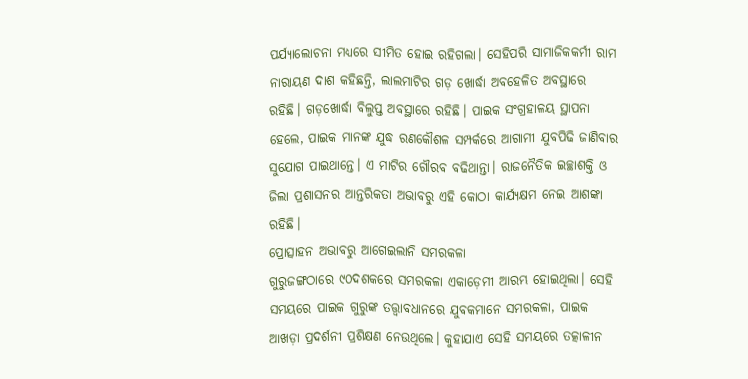ପର୍ଯ୍ୟାଲୋଚନା ମଧ୍ୟରେ ସୀମିତ ହୋଇ ରହିଗଲା। ସେହିପରି ସାମାଜିକକର୍ମୀ ରାମ ନାରାୟଣ ଦାଶ କହିଛନ୍ତି, ଲାଲମାଟିର ଗଡ଼ ଖୋର୍ଦ୍ଧା ଅବହେଳିତ ଅବସ୍ଥାରେ ରହିଛି। ଗଡ଼ଖୋର୍ଦ୍ଧା ବିଲୁପ୍ତ ଅବସ୍ଥାରେ ରହିଛି। ପାଇକ ସଂଗ୍ରହାଳୟ ସ୍ଥାପନା ହେଲେ, ପାଇକ ମାନଙ୍କ ଯୁଦ୍ଧ ରଣକୌଶଳ ସମ୍ପର୍କରେ ଆଗାମୀ ଯୁବପିଢି ଜାଣିବାର ସୁଯୋଗ ପାଇଥାନ୍ତେ। ଏ ମାଟିର ଗୌରବ ବଢିଥାନ୍ତା। ରାଜନୈତିକ ଇଚ୍ଛାଶକ୍ତି ଓ ଜିଲା ପ୍ରଶାସନର ଆନ୍ତରିକତା ଅଭାବରୁ ଏହି କୋଠା କାର୍ଯ୍ୟକ୍ଷମ ନେଇ ଆଶଙ୍କା ରହିଛି।
ପ୍ରୋତ୍ସାହନ ଅଭାବରୁ ଆଗେଇଲାନି ସମରକଳା
ଗୁରୁଜଙ୍ଗଠାରେ ୯୦ଦଶକରେ ସମରକଳା ଏକାଡ଼େମୀ ଆରମ୍ଭ ହୋଇଥିଲା। ସେହି ସମୟରେ ପାଇକ ଗୁରୁଙ୍କ ତତ୍ତ୍ୱାବଧାନରେ ଯୁବକମାନେ ସମରକଳା, ପାଇକ ଆଖଡ଼ା ପ୍ରଦର୍ଶନୀ ପ୍ରଶିକ୍ଷଣ ନେଉଥିଲେ। କୁହାଯାଏ ସେହି ସମୟରେ ତତ୍କାଳୀନ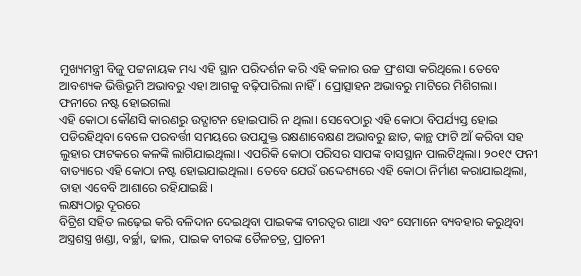ମୁଖ୍ୟମନ୍ତ୍ରୀ ବିଜୁ ପଟ୍ଟନାୟକ ମଧ୍ୟ ଏହି ସ୍ଥାନ ପରିଦର୍ଶନ କରି ଏହି କଳାର ଉଚ୍ଚ ପ୍ରଂଶସା କରିଥିଲେ। ତେବେ ଆବଶ୍ୟକ ଭିତ୍ତିଭୂମି ଅଭାବରୁ ଏହା ଆଗକୁ ବଢ଼ିପାରିଲା ନାହିଁ। ପ୍ରୋତ୍ସାହନ ଅଭାବରୁ ମାଟିରେ ମିଶିଗଲା।
ଫନୀରେ ନଷ୍ଟ ହୋଇଗଲା
ଏହି କୋଠା କୌଣସି କାରଣରୁ ଉଦ୍ଘାଟନ ହୋଇପାରି ନ ଥିଲା। ସେବେଠାରୁ ଏହି କୋଠା ବିପର୍ଯ୍ୟସ୍ତ ହୋଇ ପଡିରହିଥିବା ବେଳେ ପରବର୍ତ୍ତୀ ସମୟରେ ଉପଯୁକ୍ତ ରକ୍ଷଣାବେକ୍ଷଣ ଅଭାବରୁ ଛାତ, କାନ୍ଥ ଫାଟି ଆଁ କରିବା ସହ ଲୁହାର ଫାଟକରେ କଳଙ୍କି ଲାଗିଯାଇଥିଲା। ଏପରିକି କୋଠା ପରିସର ସାପଙ୍କ ବାସସ୍ଥାନ ପାଲଟିଥିଲା। ୨୦୧୯ ଫନୀ ବାତ୍ୟାରେ ଏହି କୋଠା ନଷ୍ଟ ହୋଇଯାଇଥିଲା। ତେବେ ଯେଉଁ ଉଦ୍ଦେଶ୍ୟରେ ଏହି କୋଠା ନିର୍ମାଣ କରାଯାଇଥିଲା, ତାହା ଏବେବି ଆଶାରେ ରହିଯାଇଛି।
ଲକ୍ଷ୍ୟଠାରୁ ଦୂରରେ
ବିଟ୍ରିଶ ସହିତ ଲଢ଼େଇ କରି ବଳିଦାନ ଦେଇଥିବା ପାଇକଙ୍କ ବୀରତ୍ୱର ଗାଥା ଏବଂ ସେମାନେ ବ୍ୟବହାର କରୁଥିବା ଅସ୍ତ୍ରଶସ୍ତ୍ର ଖଣ୍ଡା, ବର୍ଚ୍ଛା, ଢାଲ, ପାଇକ ବୀରଙ୍କ ତୈଳଚତ୍ର, ପ୍ରାଚନୀ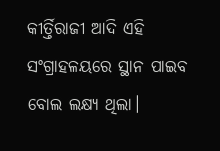କୀର୍ତ୍ତିରାଜୀ ଆଦି ଏହି ସଂଗ୍ରାହଳୟରେ ସ୍ଥାନ ପାଇବ ବୋଲ ଲକ୍ଷ୍ୟ ଥିଲା।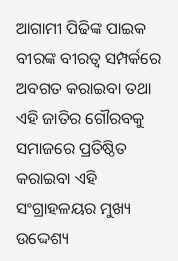ଆଗାମୀ ପିଢିଙ୍କ ପାଇକ ବୀରଙ୍କ ବୀରତ୍ୱ ସମ୍ପର୍କରେ ଅବଗତ କରାଇବା ତଥା ଏହି ଜାତିର ଗୌରବକୁ ସମାଜରେ ପ୍ରତିଷ୍ଠିତ କରାଇବା ଏହି ସଂଗ୍ରାହଳୟର ମୁଖ୍ୟ ଉଦ୍ଦେଶ୍ୟ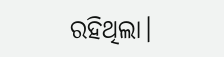ରହିଥିଲା।